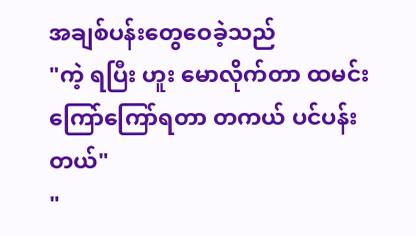အချစ်ပန်းတွေဝေခဲ့သည်
"ကဲ့ ရပြီး ဟူး မောလိုက်တာ ထမင်းကြော်ကြော်ရတာ တကယ် ပင်ပန်းတယ်"
"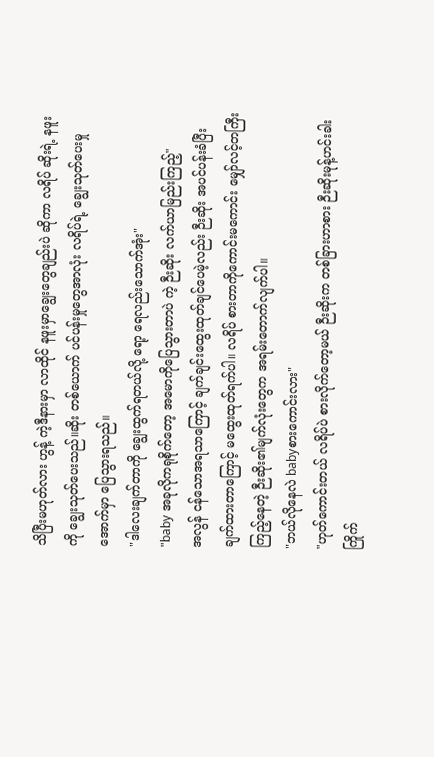သိပြီးမဟုတ်လား ဟွန့် ကဲ့ဒီနားမှာ လာထိုင် နဖူးမှာချွေးတွေချည်းပဲ ဆိုကာ လရိပ် ဆိုးရဲ့ နဖူးကို ချွေးသုတ်ပေးသည်။ဆိုး တစ်ယောက် ပင်ပန်းမှုတွေအာလုံး လရိပ်ရဲ့ ချွေးသုတ်ပေးမှုအောက်မှာ ပြေသွားရသည်။
"ဒါလေးချက်တာကို ချွေးထွက်ရတယ်လို့ ရော့ ရေလည်းသောက်အုံး"
"baby အခုလိုကရုစိုက်တော့ အမောကိုပြေသွားတာပဲ ကဲ့ ဉီးဆိုး လက်ယာမြည်းကြည့်"
အလွန် ငန်သောအရသာကြောင့် ချက်ချင်းထွေးထုတ်ချင်ပေမဲ့လည်း ဉီးဆိုး အပင်ပန်းခံပြီးချက်ထားတာကြောင့် မထွေးထုတ်ရက်ပါ။ လရိပ် စားတာကိုကောင်းမကောင်း မျှော်လင့်တကြီး ကြည့်နေတဲ့ ဉီးဆိုး၏မျက်လုံးတွေက အရမ်းတောက်လျက်ပါ။
"ဘယ်လိုနေလဲ babyစားကောင်းလား"
"ဟုတ်ကောင်းတယ် လရိပ်ပဲ စားလိုက်တော့မယ် ဉီးဆိုးက တစ်ခြားဟာစား ဉီးဆိုးမုန့်ဟင်းခါး ကြိုက်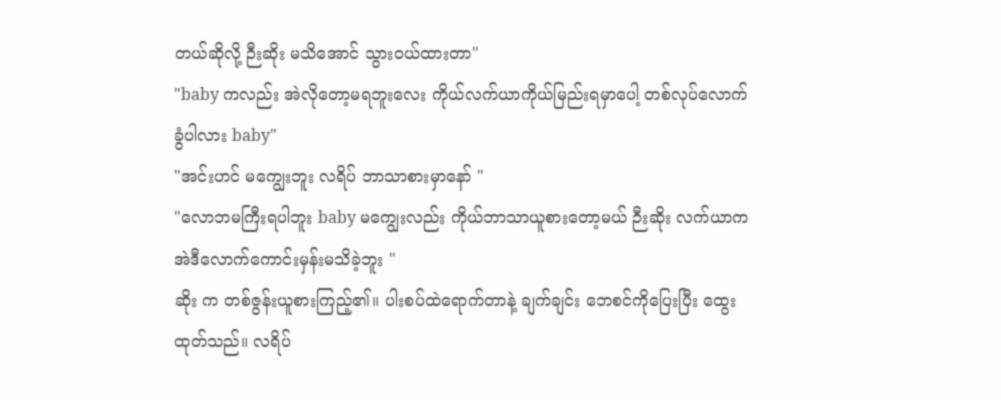တယ်ဆိုလို့ ဉီးဆိုး မသိအောင် သွားဝယ်ထားတာ"
"baby ကလည်း အဲလိုတော့မရဘူးလေး ကိုယ်လက်ယာကိုယ်မြည်းရမှာပေါ့ တစ်လုပ်လောက်ခွံပါလား baby"
"အင်းဟင် မကျွေးဘူး လရိပ် ဘာသာစားမှာနော် "
"လောဘမကြီးရပါဘူး baby မကျွေးလည်း ကိုယ်ဘာသာယူစားတော့မယ် ဉီးဆိုး လက်ယာကအဲဒီလောက်ကောင်းမှန်းမသိခဲ့ဘူး "
ဆိုး က တစ်ဇွန်းယူစားကြည့်၏။ ပါးစပ်ထဲရောက်တာနဲ့ ချက်ချင်း ဘေစင်ကိုပြေးပြီး ထွေးထုတ်သည်။ လရိပ်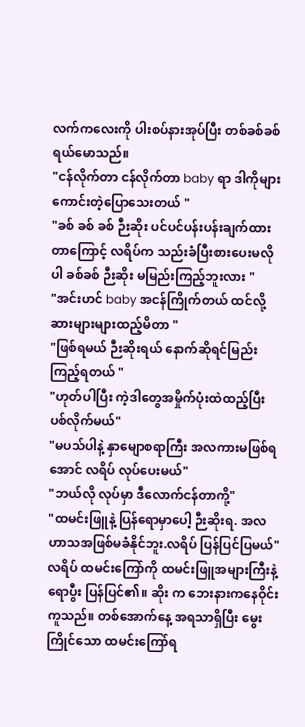လက်ကလေးကို ပါးစပ်နားအုပ်ပြီး တစ်ခစ်ခစ် ရယ်မောသည်။
"ငန်လိုက်တာ ငန်လိုက်တာ baby ရာ ဒါကိုများကောင်းတဲ့ပြောသေးတယ် "
"ခစ် ခစ် ခစ် ဉီးဆိုး ပင်ပင်ပန်းပန်းချက်ထားတာကြောင့် လရိပ်က သည်းခံပြီးစားပေးမလိုပါ ခစ်ခစ် ဉီးဆိုး မမြည်းကြည့်ဘူးလား "
"အင်းဟင် baby အငန်ကြိုက်တယ် ထင်လို့ ဆားများများထည့်မိတာ "
"ဖြစ်ရမယ် ဉီးဆိုးရယ် နောက်ဆိုရင်မြည်းကြည့်ရတယ် "
"ဟုတ်ပါပြီး ကဲ့ဒါတွေအမှိုက်ပုံးထဲထည့်ပြီး ပစ်လိုက်မယ်"
"မပသ်ပါနဲ့ နှာမျောစရာကြီး အလကားမဖြစ်ရအောင် လရိပ် လုပ်ပေးမယ်"
"ဘယ်လို လုပ်မှာ ဒီလောက်ငန်တာကို့"
"ထမင်းဖြူနဲ့ ပြန်ရောမှာပေါ့ ဉီးဆိုးရ. အလဟာသအဖြစ်မခံနိုင်ဘူး.လရိပ် ပြန်ပြင်ပြမယ်"
လရိပ် ထမင်းကြော်ကို ထမင်းဖြူအများကြီးနဲ့ ရောပွီး ပြန်ပြင်၏။ ဆိုး က ဘေးနားကနေဝိုင်းကူသည်။ တစ်အောက်နေ့ အရသာရှိပြီး မွေးကြိုင်သော ထမင်းကြော်ရ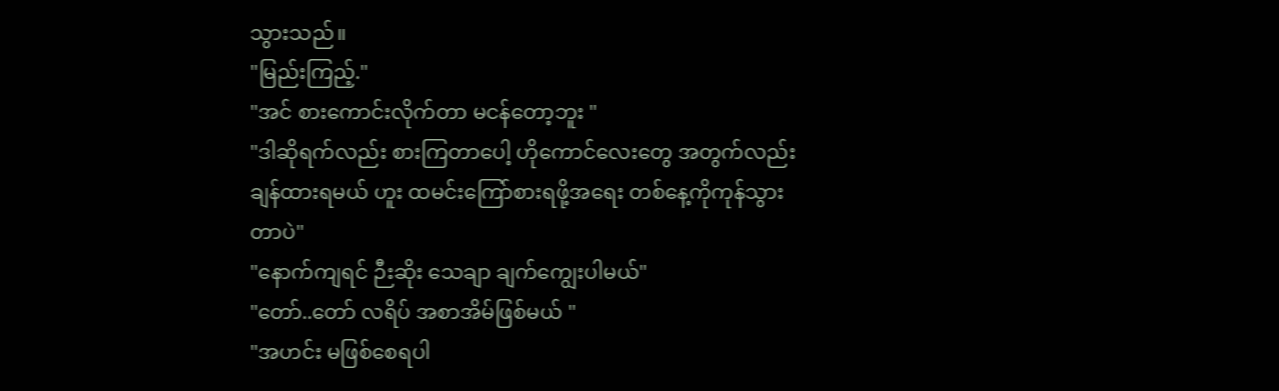သွားသည်။
"မြည်းကြည့်."
"အင် စားကောင်းလိုက်တာ မငန်တော့ဘူး "
"ဒါဆိုရက်လည်း စားကြတာပေါ့ ဟိုကောင်လေးတွေ အတွက်လည်း ချန်ထားရမယ် ဟူး ထမင်းကြော်စားရဖို့အရေး တစ်နေ့ကိုကုန်သွားတာပဲ"
"နောက်ကျရင် ဉီးဆိုး သေချာ ချက်ကျွေးပါမယ်"
"တော်..တော် လရိပ် အစာအိမ်ဖြစ်မယ် "
"အဟင်း မဖြစ်စေရပါ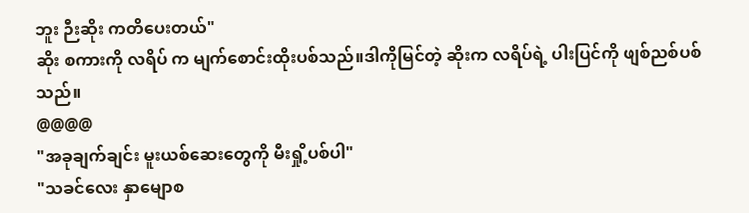ဘူး ဉီးဆိုး ကတိပေးတယ်"
ဆိုး စကားကို လရိပ် က မျက်စောင်းထိုးပစ်သည်။ဒါကိုမြင်တဲ့ ဆိုးက လရိပ်ရဲ့ ပါးပြင်ကို ဖျစ်ညစ်ပစ်သည်။
@@@@
"အခုချက်ချင်း မူးယစ်ဆေးတွေကို မီးရှို့ပစ်ပါ"
"သခင်လေး နှာမျောစ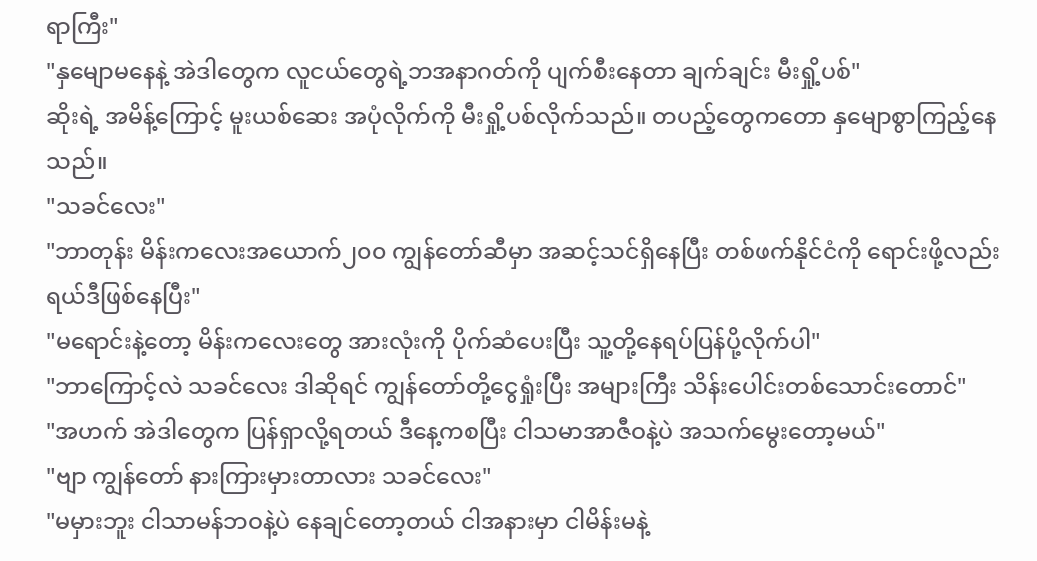ရာကြီး"
"နှမျောမနေနဲ့ အဲဒါတွေက လူငယ်တွေရဲ့ဘအနာဂတ်ကို ပျက်စီးနေတာ ချက်ချင်း မီးရှို့ပစ်"
ဆိုးရဲ့ အမိန့်ကြောင့် မူးယစ်ဆေး အပုံလိုက်ကို မီးရှို့ပစ်လိုက်သည်။ တပည့်တွေကတော နှမျောစွာကြည့်နေသည်။
"သခင်လေး"
"ဘာတုန်း မိန်းကလေးအယောက်၂၀၀ ကျွန်တော်ဆီမှာ အဆင့်သင်ရှိနေပြီး တစ်ဖက်နိုင်ငံကို ရောင်းဖို့လည်း ရယ်ဒီဖြစ်နေပြီး"
"မရောင်းနဲ့တော့ မိန်းကလေးတွေ အားလုံးကို ပိုက်ဆံပေးပြီး သူ့တို့နေရပ်ပြန်ပို့လိုက်ပါ"
"ဘာကြောင့်လဲ သခင်လေး ဒါဆိုရင် ကျွန်တော်တို့ငွေရှုံးပြီး အများကြီး သိန်းပေါင်းတစ်သောင်းတောင်"
"အဟက် အဲဒါတွေက ပြန်ရှာလို့ရတယ် ဒီနေ့ကစပြီး ငါသမာအာဇီဝနဲ့ပဲ အသက်မွေးတော့မယ်"
"ဗျာ ကျွန်တော် နားကြားမှားတာလား သခင်လေး"
"မမှားဘူး ငါသာမန်ဘဝနဲ့ပဲ နေချင်တော့တယ် ငါအနားမှာ ငါမိန်းမနဲ့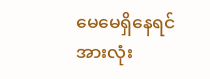မေမေရှိနေရင် အားလုံး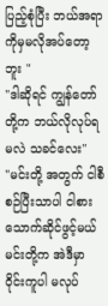ပြည့်စုံပြီး ဘယ်အရာကိုမှမလိုအပ်တော့ဘူး "
"ဒါဆိုရင် ကျွန်တော်တို့က ဘယ်လိုလုပ်ရမလဲ သခင်လေး"
"မင်းတို့ အတွက် ငါစီစဉ်ပြီးသာပါ ငါစားသောက်ဆိုင်ဖွင့်မယ် မင်းတို့က အဲဒီမှာ ဝိုင်းကူပါ မလုပ်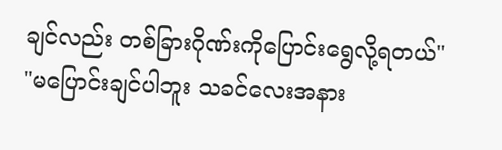ချင်လည်း တစ်ခြားဂိုဏ်းကိုပြောင်းရွေလို့ရတယ်"
"မပြောင်းချင်ပါဘူး သခင်လေးအနား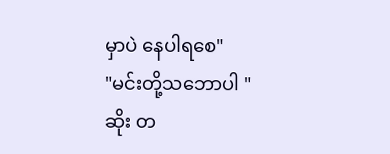မှာပဲ နေပါရစေ"
"မင်းတို့သဘောပါ "
ဆိုး တ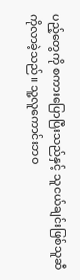ပည့်တွေကို စကားပြောပြီးသည်နှင့် သူငယ်ချင်းဖြစ်သူဆီကိုလာခဲ့သည်။ သူ့လူကောင်းဘဝ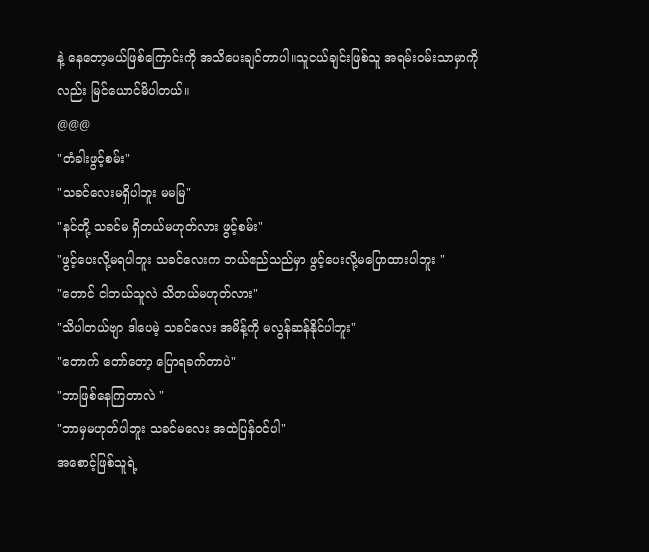နဲ့ နေတော့မယ်ဖြစ်ကြောင်းကို အသိပေးချင်တာပါ။သူငယ်ချင်းဖြစ်သူ အရမ်းဝမ်းသာမှာကို လည်း မြင်ယောင်မိပါတယ်။
@@@
"တံခါးဖွင့်စမ်း"
"သခင်လေးမရှိပါဘူး မမမြ"
"နင်တို့ သခင်မ ရှိတယ်မဟုတ်လား ဖွင့်စမ်း"
"ဖွင့်ပေးလို့မရပါဘူး သခင်လေးက ဘယ်ဧည်သည်မှာ ဖွင့်ပေးလို့မပြောထားပါဘူး "
"တောင် ငါဘယ်သူလဲ သိတယ်မဟုတ်လား"
"သိပါတယ်ဗျာ ဒါပေမဲ့ သခင်လေး အမိန့်ကို မလွန်ဆန်နိုင်ပါဘူး"
"တောက် တော်တော့ ပြောရခက်တာပဲ"
"ဘာဖြစ်နေကြတာလဲ "
"ဘာမှမဟုတ်ပါဘူး သခင်မလေး အထဲပြန်ဝင်ပါ"
အစောင့်ဖြစ်သူရဲ့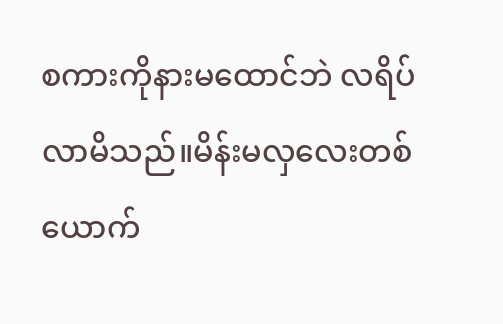စကားကိုနားမထောင်ဘဲ လရိပ် လာမိသည်။မိန်းမလှလေးတစ်ယောက်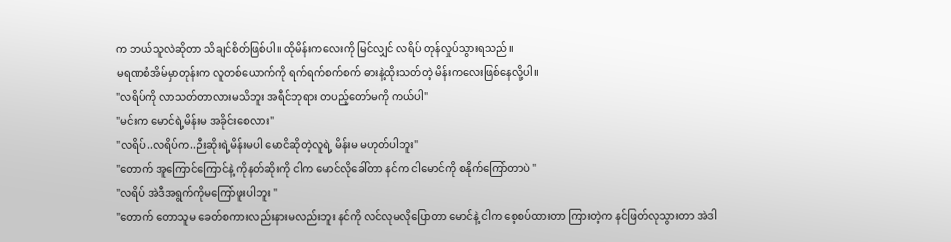က ဘယ်သူလဲဆိုတာ သိချင်စိတ်ဖြစ်ပါ။ ထိုမိန်းကလေးကို မြင်လျှင် လရိပ် တုန်လှုပ်သွားရသည်။
မရဏစံအိမ်မှာတုန်းက လူတစ်ယောက်ကို ရက်ရက်စက်စက် ဓားနဲ့ထိုးသတ်တဲ့ မိန်းကလေးဖြစ်နေလို့ပါ။
"လရိပ်ကို လာသတ်တာလားမသိဘူး အရီင်ဘုရား တပည့်တော်မကို ကယ်ပါ"
"မင်းက မောင်ရဲ့မိန်းမ အခိုင်းစေလား"
"လရိပ်..လရိပ်က..ဉီးဆိုးရဲ့မိန်းမပါ မောငိဆိုတဲ့လူရဲ့ မိန်းမ မဟုတ်ပါဘူး"
"တောက် အူကြောင်ကြောင်နဲ့ ကိုနတ်ဆိုးကို ငါက မောင်လိုခေါ်တာ နင်က ငါမောင်ကို စနိုက်ကြော်တာပဲ "
"လရိပ် အဲဒီအရွက်ကိုမကြော်ဖူးပါဘူး "
"တောက် တောသူမ ခေတ်စကားလည်းနားမလည်းဘူး နင်ကို လင်လုမလိုပြောတာ မောင်နဲ့ ငါက စေ့စပ်ထားတာ ကြားတဲ့က နင်ဖြတ်လုသွားတာ အဲဒါ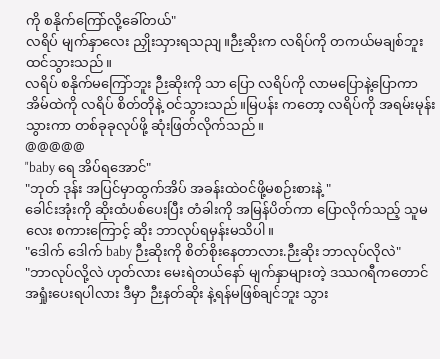ကို စနိုက်ကြော်လို့ခေါ်တယ်"
လရိပ် မျက်နှာလေး ညှိုးသှားရသညျ။ဉီးဆိုးက လရိပ်ကို တကယ်မချစ်ဘူးထင်သွားသည်။
လရိပ် စနိုက်မကြော်ဘူး ဉီးဆိုးကို သာ ပြော လရိပ်ကို လာမပြောနဲ့ပြောကာ အိမ်ထဲကို လရိပ် စိတ်တိုနဲ့ ဝင်သွားသည်။မြပန်း ကတော့ လရိပ်ကို အရမ်းမုန်းသွားကာ တစ်ခုခုလုပ်ဖို့ ဆုံးဖြတ်လိုက်သည်။
@@@@@
"baby ရေ အိပ်ရအောင်"
"ဘုတ် ဒုန်း အပြင်မှာထွက်အိပ် အခန်းထဲဝင်ဖို့မစဉ်းစားနဲ့ "
ခေါင်းအုံးကို ဆိုးထံပစ်ပေးပြီး တံခါးကို အမြန်ပိတ်ကာ ပြောလိုက်သည့် သူမလေး စကားကြောင့် ဆိုး ဘာလုပ်ရမှန်းမသိပါ။
"ဒေါက် ဒေါက် baby ဉီးဆိုးကို စိတ်စိုးနေတာလား.ဉီးဆိုး ဘာလုပ်လိုလဲ"
"ဘာလုပ်လို့လဲ ဟုတ်လား မေးရဲတယ်နော် မျက်နှာများတဲ့ ဒဿဂရီကတောင် အရှုံးပေးရပါလား ဒီမှာ ဉီးနတ်ဆိုး နဲ့ရန်မဖြစ်ချင်ဘူး သွား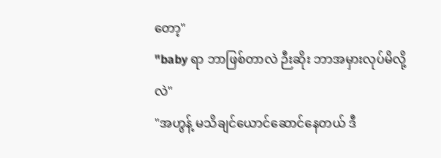တော့"
"baby ရာ ဘာဖြစ်တာလဲ ဉီးဆိုး ဘာအမှားလုပ်မိလို့လဲ"
"အဟွန့် မသိချင်ယောင်ဆောင်နေတယ် ဒီ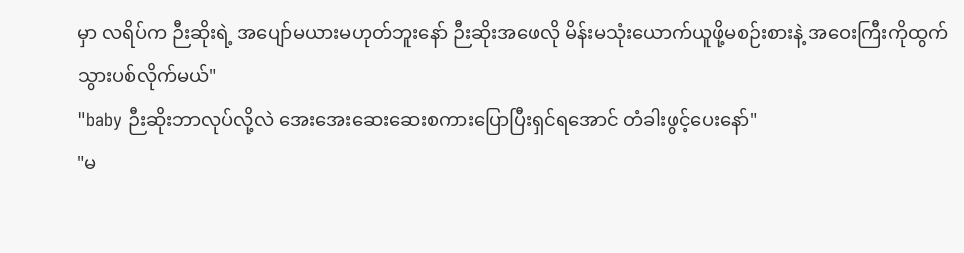မှာ လရိပ်က ဉီးဆိုးရဲ့ အပျော်မယားမဟုတ်ဘူးနော် ဉီးဆိုးအဖေလို မိန်းမသုံးယောက်ယူဖို့မစဉ်းစားနဲ့ အဝေးကြီးကိုထွက်သွားပစ်လိုက်မယ်"
"baby ဉီးဆိုးဘာလုပ်လို့လဲ အေးအေးဆေးဆေးစကားပြောပြီးရှင်ရအောင် တံခါးဖွင့်ပေးနော်"
"မ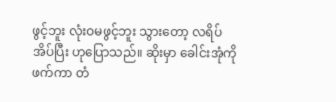ဖွင့်ဘူး လုံးဝမဖွင့်ဘူး သွားတော့ လရိပ်အိပ်ပြီး ဟုပြောသည်။ ဆိုးမှာ ခေါင်းအုံကိုဖက်ကာ တံ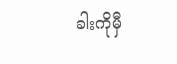ခါးကိုမှီ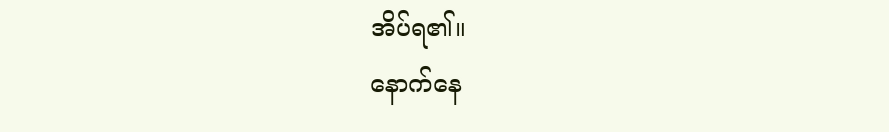အိပ်ရ၏။
နောက်နေ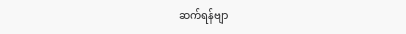ဆက်ရန်ဗျာ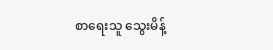စာရေးသူ သွေးမိန့်